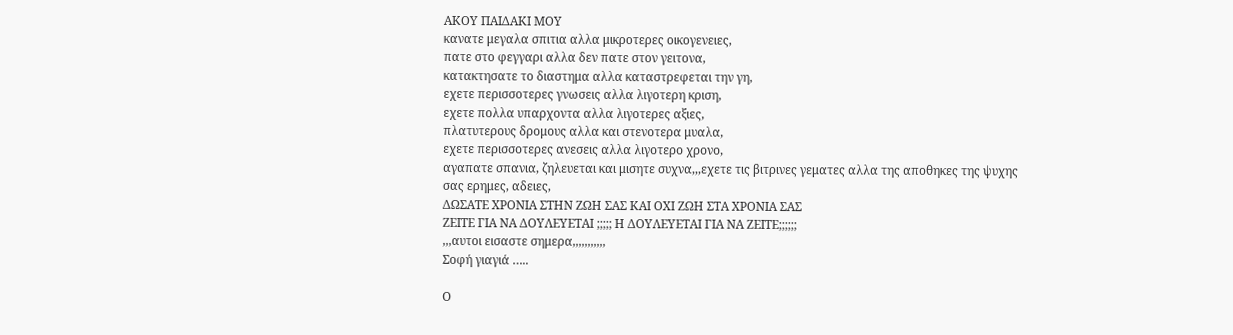ΑΚΟΥ ΠΑΙΔΑΚΙ ΜΟΥ
κανατε μεγαλα σπιτια αλλα μικροτερες οικογενειες,
πατε στο φεγγαρι αλλα δεν πατε στον γειτονα,
κατακτησατε το διαστημα αλλα καταστρεφεται την γη,
εχετε περισσοτερες γνωσεις αλλα λιγοτερη κριση,
εχετε πολλα υπαρχοντα αλλα λιγοτερες αξιες,
πλατυτερους δρομους αλλα και στενοτερα μυαλα,
εχετε περισσοτερες ανεσεις αλλα λιγοτερο χρονο,
αγαπατε σπανια, ζηλευεται και μισητε συχνα,,,εχετε τις βιτρινες γεματες αλλα της αποθηκες της ψυχης σας ερημες, αδειες,
ΔΩΣΑΤΕ ΧΡΟΝΙΑ ΣΤΗΝ ΖΩΗ ΣΑΣ ΚΑΙ ΟΧΙ ΖΩΗ ΣΤΑ ΧΡΟΝΙΑ ΣΑΣ
ΖΕΙΤΕ ΓΙΑ ΝΑ ΔΟΥΛΕΥΕΤΑΙ ;;;;; Η ΔΟΥΛΕΥΕΤΑΙ ΓΙΑ ΝΑ ΖΕΙΤΕ;;;;;;
,,,αυτοι εισαστε σημερα,,,,,,,,,,,
Σοφή γιαγιά …..

Ο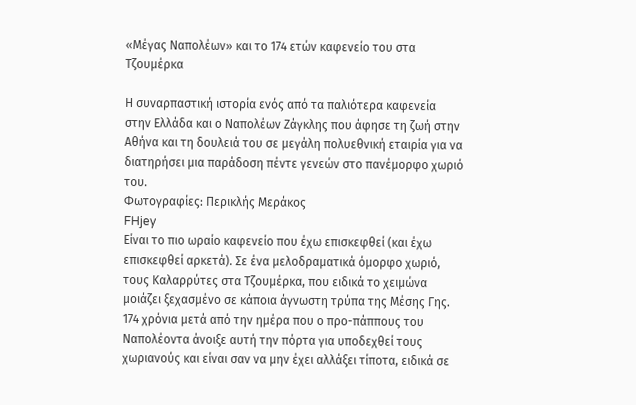«Μέγας Ναπολέων» και το 174 ετών καφενείο του στα Τζουμέρκα

Η συναρπαστική ιστορία ενός από τα παλιότερα καφενεία στην Ελλάδα και ο Ναπολέων Ζάγκλης που άφησε τη ζωή στην Αθήνα και τη δουλειά του σε μεγάλη πολυεθνική εταιρία για να διατηρήσει μια παράδοση πέντε γενεών στο πανέμορφο χωριό του.
Φωτογραφίες: Περικλής Μεράκος
FHjey
Είναι το πιο ωραίο καφενείο που έχω επισκεφθεί (και έχω επισκεφθεί αρκετά). Σε ένα μελοδραματικά όμορφο χωριό, τους Καλαρρύτες στα Τζουμέρκα, που ειδικά το χειμώνα μοιάζει ξεχασμένο σε κάποια άγνωστη τρύπα της Μέσης Γης. 174 χρόνια μετά από την ημέρα που ο προ-πάππους του Ναπολέοντα άνοιξε αυτή την πόρτα για υποδεχθεί τους χωριανούς και είναι σαν να μην έχει αλλάξει τίποτα, ειδικά σε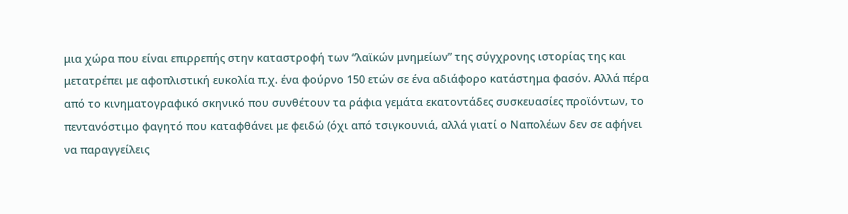μια χώρα που είναι επιρρεπής στην καταστροφή των “λαϊκών μνημείων” της σύγχρονης ιστορίας της και μετατρέπει με αφοπλιστική ευκολία π.χ. ένα φούρνο 150 ετών σε ένα αδιάφορο κατάστημα φασόν. Αλλά πέρα από το κινηματογραφικό σκηνικό που συνθέτουν τα ράφια γεμάτα εκατοντάδες συσκευασίες προϊόντων, το πεντανόστιμο φαγητό που καταφθάνει με φειδώ (όχι από τσιγκουνιά, αλλά γιατί ο Ναπολέων δεν σε αφήνει να παραγγείλεις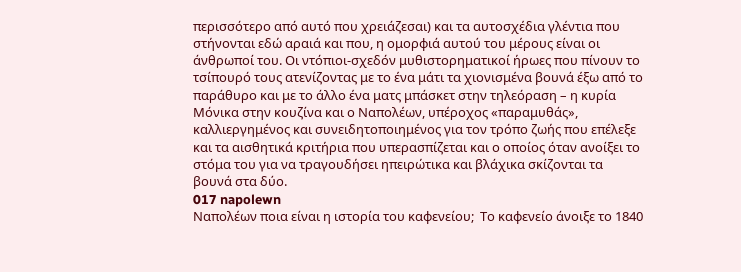περισσότερο από αυτό που χρειάζεσαι) και τα αυτοσχέδια γλέντια που στήνονται εδώ αραιά και που, η ομορφιά αυτού του μέρους είναι οι άνθρωποί του. Οι ντόπιοι-σχεδόν μυθιστορηματικοί ήρωες που πίνουν το τσίπουρό τους ατενίζοντας με το ένα μάτι τα χιονισμένα βουνά έξω από το παράθυρο και με το άλλο ένα ματς μπάσκετ στην τηλεόραση – η κυρία Μόνικα στην κουζίνα και ο Ναπολέων, υπέροχος «παραμυθάς», καλλιεργημένος και συνειδητοποιημένος για τον τρόπο ζωής που επέλεξε και τα αισθητικά κριτήρια που υπερασπίζεται και ο οποίος όταν ανοίξει το στόμα του για να τραγουδήσει ηπειρώτικα και βλάχικα σκίζονται τα βουνά στα δύο.
017 napolewn
Ναπολέων ποια είναι η ιστορία του καφενείου;  Το καφενείο άνοιξε το 1840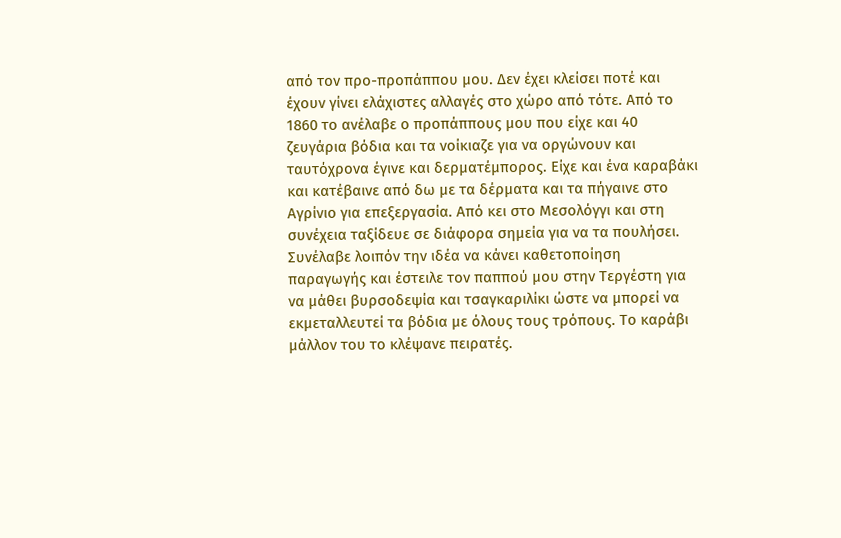από τον πρo-προπάππου μου. Δεν έχει κλείσει ποτέ και έχουν γίνει ελάχιστες αλλαγές στο χώρο από τότε. Από το 1860 το ανέλαβε ο προπάππους μου που είχε και 40 ζευγάρια βόδια και τα νοίκιαζε για να οργώνουν και ταυτόχρονα έγινε και δερματέμπορος. Είχε και ένα καραβάκι και κατέβαινε από δω με τα δέρματα και τα πήγαινε στο Αγρίνιο για επεξεργασία. Από κει στο Μεσολόγγι και στη συνέχεια ταξίδευε σε διάφορα σημεία για να τα πουλήσει. Συνέλαβε λοιπόν την ιδέα να κάνει καθετοποίηση παραγωγής και έστειλε τον παππού μου στην Τεργέστη για να μάθει βυρσοδεψία και τσαγκαριλίκι ώστε να μπορεί να εκμεταλλευτεί τα βόδια με όλους τους τρόπους. Το καράβι μάλλον του το κλέψανε πειρατές.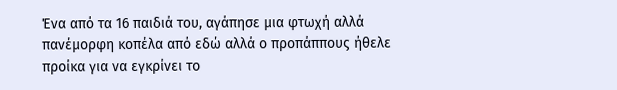Ένα από τα 16 παιδιά του, αγάπησε μια φτωχή αλλά πανέμορφη κοπέλα από εδώ αλλά ο προπάππους ήθελε προίκα για να εγκρίνει το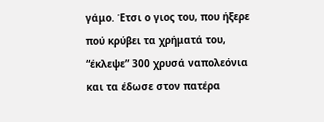γάμο. Έτσι ο γιος του, που ήξερε πού κρύβει τα χρήματά του, “έκλεψε” 300 χρυσά ναπολεόνια και τα έδωσε στον πατέρα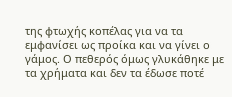της φτωχής κοπέλας για να τα εμφανίσει ως προίκα και να γίνει ο γάμος. Ο πεθερός όμως γλυκάθηκε με τα χρήματα και δεν τα έδωσε ποτέ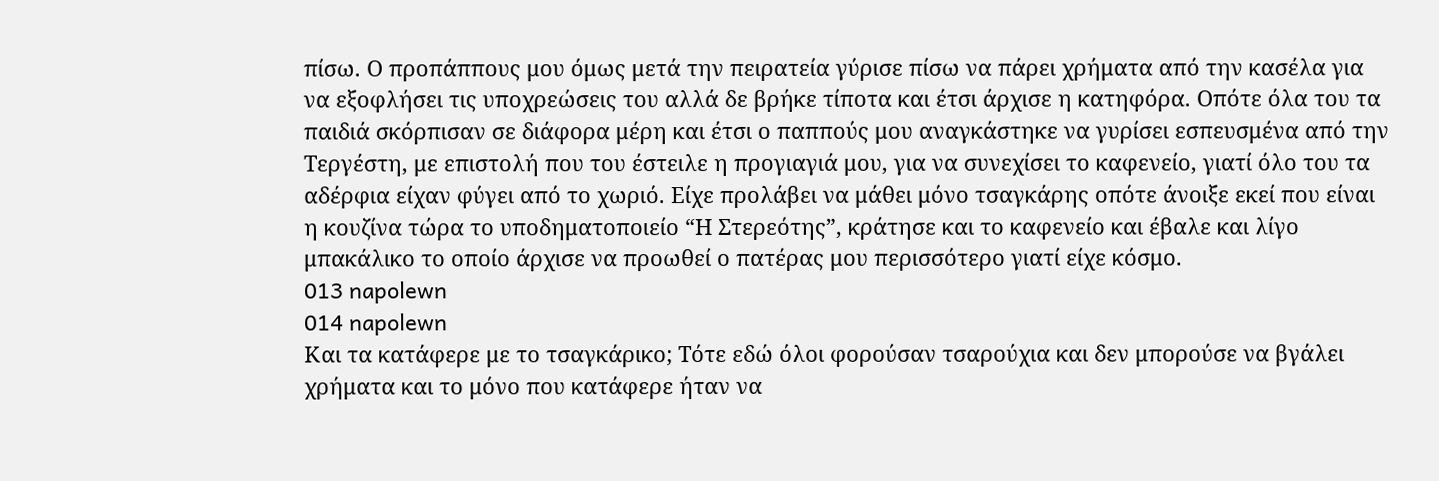πίσω. Ο προπάππους μου όμως μετά την πειρατεία γύρισε πίσω να πάρει χρήματα από την κασέλα για να εξοφλήσει τις υποχρεώσεις του αλλά δε βρήκε τίποτα και έτσι άρχισε η κατηφόρα. Οπότε όλα του τα παιδιά σκόρπισαν σε διάφορα μέρη και έτσι ο παππούς μου αναγκάστηκε να γυρίσει εσπευσμένα από την Τεργέστη, με επιστολή που του έστειλε η προγιαγιά μου, για να συνεχίσει το καφενείο, γιατί όλο του τα αδέρφια είχαν φύγει από το χωριό. Είχε προλάβει να μάθει μόνο τσαγκάρης οπότε άνοιξε εκεί που είναι η κουζίνα τώρα το υποδηματοποιείο “Η Στερεότης”, κράτησε και το καφενείο και έβαλε και λίγο μπακάλικο το οποίο άρχισε να προωθεί ο πατέρας μου περισσότερο γιατί είχε κόσμο.
013 napolewn
014 napolewn
Και τα κατάφερε με το τσαγκάρικο; Τότε εδώ όλοι φορούσαν τσαρούχια και δεν μπορούσε να βγάλει χρήματα και το μόνο που κατάφερε ήταν να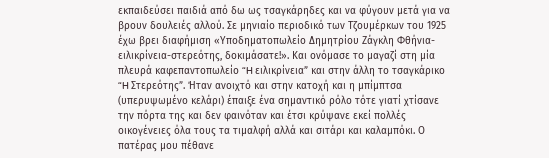εκπαιδεύσει παιδιά από δω ως τσαγκάρηδες και να φύγουν μετά για να βρουν δουλειές αλλού. Σε μηνιαίο περιοδικό των Τζουμέρκων του 1925 έχω βρει διαφήμιση «Υποδηματοπωλείο Δημητρίου Ζάγκλη Φθήνια-ειλικρίνεια-στερεότης, δοκιμάσατε!». Και ονόμασε το μαγαζί στη μία πλευρά καφεπαντοπωλείο “H ειλικρίνεια” και στην άλλη το τσαγκάρικο “H Στερεότης”. Ήταν ανοιχτό και στην κατοχή και η μπίμπτσα (υπερυψωμένο κελάρι) έπαιξε ένα σημαντικό ρόλο τότε γιατί χτίσανε την πόρτα της και δεν φαινόταν και έτσι κρύψανε εκεί πολλές οικογένειες όλα τους τα τιμαλφή αλλά και σιτάρι και καλαμπόκι. Ο πατέρας μου πέθανε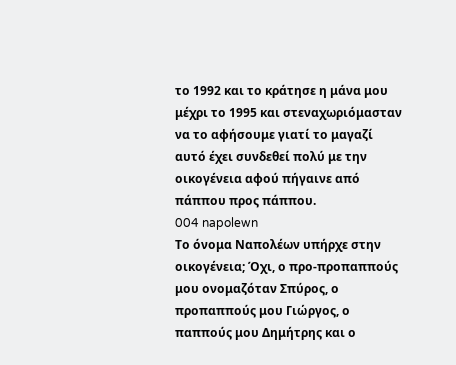το 1992 και το κράτησε η μάνα μου μέχρι το 1995 και στεναχωριόμασταν να το αφήσουμε γιατί το μαγαζί αυτό έχει συνδεθεί πολύ με την οικογένεια αφού πήγαινε από πάππου προς πάππου.
004 napolewn
Το όνομα Ναπολέων υπήρχε στην οικογένεια; Όχι, ο προ-προπαππούς μου ονομαζόταν Σπύρος, ο προπαππούς μου Γιώργος, ο παππούς μου Δημήτρης και ο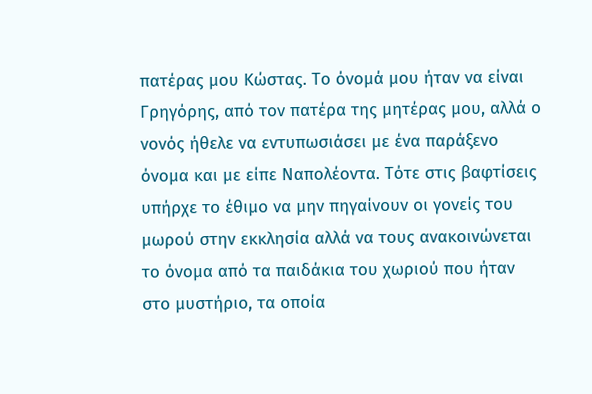πατέρας μου Κώστας. Το όνομά μου ήταν να είναι Γρηγόρης, από τον πατέρα της μητέρας μου, αλλά ο νονός ήθελε να εντυπωσιάσει με ένα παράξενο όνομα και με είπε Ναπολέοντα. Τότε στις βαφτίσεις υπήρχε το έθιμο να μην πηγαίνουν οι γονείς του μωρού στην εκκλησία αλλά να τους ανακοινώνεται το όνομα από τα παιδάκια του χωριού που ήταν στο μυστήριο, τα οποία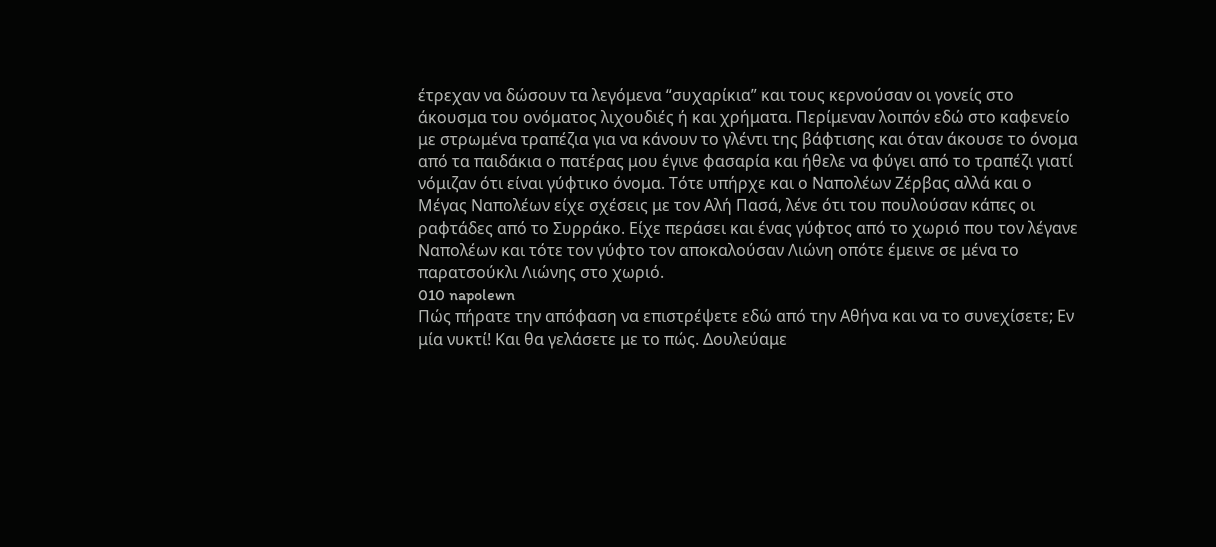έτρεχαν να δώσουν τα λεγόμενα “συχαρίκια” και τους κερνούσαν οι γονείς στο άκουσμα του ονόματος λιχουδιές ή και χρήματα. Περίμεναν λοιπόν εδώ στο καφενείο  με στρωμένα τραπέζια για να κάνουν το γλέντι της βάφτισης και όταν άκουσε το όνομα από τα παιδάκια ο πατέρας μου έγινε φασαρία και ήθελε να φύγει από το τραπέζι γιατί νόμιζαν ότι είναι γύφτικο όνομα. Τότε υπήρχε και ο Ναπολέων Ζέρβας αλλά και ο Μέγας Ναπολέων είχε σχέσεις με τον Αλή Πασά, λένε ότι του πουλούσαν κάπες οι ραφτάδες από το Συρράκο. Είχε περάσει και ένας γύφτος από το χωριό που τον λέγανε Ναπολέων και τότε τον γύφτο τον αποκαλούσαν Λιώνη οπότε έμεινε σε μένα το παρατσούκλι Λιώνης στο χωριό.
010 napolewn
Πώς πήρατε την απόφαση να επιστρέψετε εδώ από την Αθήνα και να το συνεχίσετε; Εν μία νυκτί! Και θα γελάσετε με το πώς. Δουλεύαμε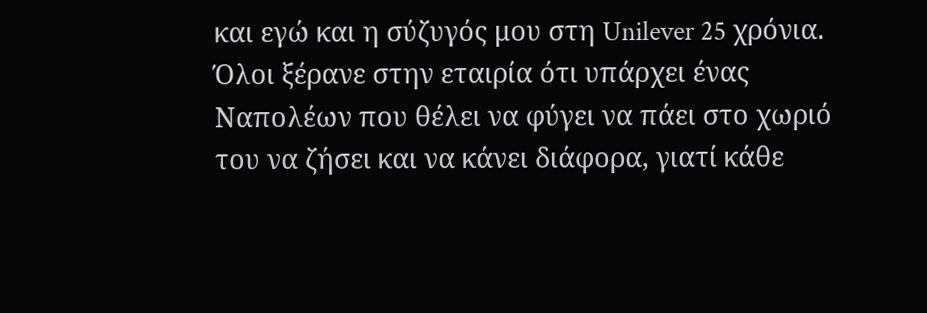και εγώ και η σύζυγός μου στη Unilever 25 χρόνια. Όλοι ξέρανε στην εταιρία ότι υπάρχει ένας Ναπολέων που θέλει να φύγει να πάει στο χωριό του να ζήσει και να κάνει διάφορα, γιατί κάθε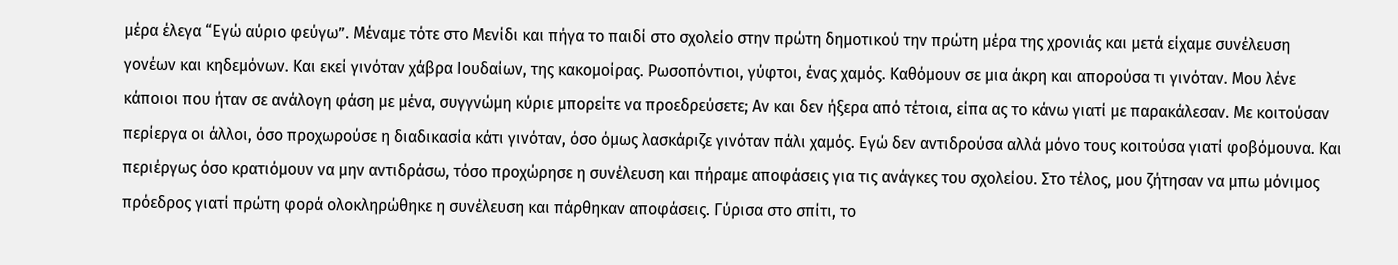μέρα έλεγα “Εγώ αύριο φεύγω”. Μέναμε τότε στο Μενίδι και πήγα το παιδί στο σχολείο στην πρώτη δημοτικού την πρώτη μέρα της χρονιάς και μετά είχαμε συνέλευση γονέων και κηδεμόνων. Και εκεί γινόταν χάβρα Ιουδαίων, της κακομοίρας. Ρωσοπόντιοι, γύφτοι, ένας χαμός. Καθόμουν σε μια άκρη και απορούσα τι γινόταν. Μου λένε κάποιοι που ήταν σε ανάλογη φάση με μένα, συγγνώμη κύριε μπορείτε να προεδρεύσετε; Aν και δεν ήξερα από τέτοια, είπα ας το κάνω γιατί με παρακάλεσαν. Με κοιτούσαν περίεργα οι άλλοι, όσο προχωρούσε η διαδικασία κάτι γινόταν, όσο όμως λασκάριζε γινόταν πάλι χαμός. Εγώ δεν αντιδρούσα αλλά μόνο τους κοιτούσα γιατί φοβόμουνα. Και περιέργως όσο κρατιόμουν να μην αντιδράσω, τόσο προχώρησε η συνέλευση και πήραμε αποφάσεις για τις ανάγκες του σχολείου. Στο τέλος, μου ζήτησαν να μπω μόνιμος πρόεδρος γιατί πρώτη φορά ολοκληρώθηκε η συνέλευση και πάρθηκαν αποφάσεις. Γύρισα στο σπίτι, το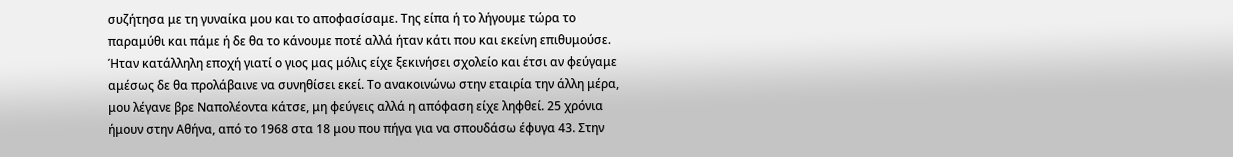συζήτησα με τη γυναίκα μου και το αποφασίσαμε. Της είπα ή το λήγουμε τώρα το παραμύθι και πάμε ή δε θα το κάνουμε ποτέ αλλά ήταν κάτι που και εκείνη επιθυμούσε. Ήταν κατάλληλη εποχή γιατί ο γιος μας μόλις είχε ξεκινήσει σχολείο και έτσι αν φεύγαμε αμέσως δε θα προλάβαινε να συνηθίσει εκεί. Το ανακοινώνω στην εταιρία την άλλη μέρα, μου λέγανε βρε Ναπολέοντα κάτσε, μη φεύγεις αλλά η απόφαση είχε ληφθεί. 25 χρόνια ήμουν στην Αθήνα, από το 1968 στα 18 μου που πήγα για να σπουδάσω έφυγα 43. Στην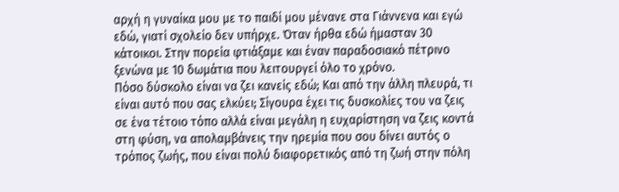αρχή η γυναίκα μου με το παιδί μου μένανε στα Γιάννενα και εγώ εδώ, γιατί σχολείο δεν υπήρχε. Όταν ήρθα εδώ ήμασταν 30 κάτοικοι. Στην πορεία φτιάξαμε και έναν παραδοσιακό πέτρινο ξενώνα με 10 δωμάτια που λειτουργεί όλο το χρόνο.
Πόσο δύσκολο είναι να ζει κανείς εδώ; Και από την άλλη πλευρά, τι είναι αυτό που σας ελκύει; Σίγουρα έχει τις δυσκολίες του να ζεις σε ένα τέτοιο τόπο αλλά είναι μεγάλη η ευχαρίστηση να ζεις κοντά στη φύση, να απολαμβάνεις την ηρεμία που σου δίνει αυτός ο τρόπος ζωής, που είναι πολύ διαφορετικός από τη ζωή στην πόλη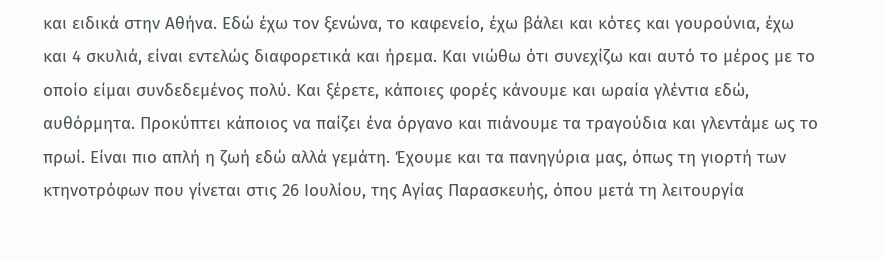και ειδικά στην Αθήνα. Εδώ έχω τον ξενώνα, το καφενείο, έχω βάλει και κότες και γουρούνια, έχω και 4 σκυλιά, είναι εντελώς διαφορετικά και ήρεμα. Και νιώθω ότι συνεχίζω και αυτό το μέρος με το οποίο είμαι συνδεδεμένος πολύ. Και ξέρετε, κάποιες φορές κάνουμε και ωραία γλέντια εδώ, αυθόρμητα. Προκύπτει κάποιος να παίζει ένα όργανο και πιάνουμε τα τραγούδια και γλεντάμε ως το πρωί. Είναι πιο απλή η ζωή εδώ αλλά γεμάτη. Έχουμε και τα πανηγύρια μας, όπως τη γιορτή των κτηνοτρόφων που γίνεται στις 26 Ιουλίου, της Αγίας Παρασκευής, όπου μετά τη λειτουργία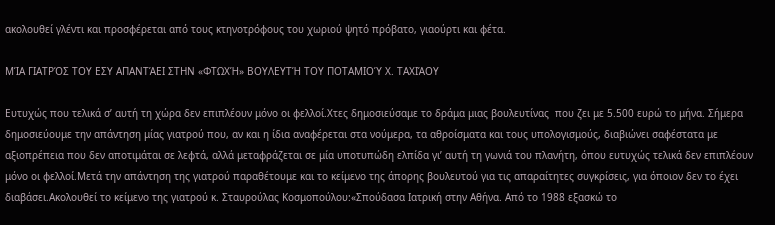ακολουθεί γλέντι και προσφέρεται από τους κτηνοτρόφους του χωριού ψητό πρόβατο, γιαούρτι και φέτα.

ΜΊΑ ΓΙΑΤΡΌΣ ΤΟΥ ΕΣΥ ΑΠΑΝΤΆΕΙ ΣΤΗΝ «ΦΤΩΧΉ» ΒΟΥΛΕΥΤΉ ΤΟΥ ΠΟΤΑΜΙΟΎ Χ. ΤΑΧΙΆΟΥ

Ευτυχώς που τελικά σ’ αυτή τη χώρα δεν επιπλέουν μόνο οι φελλοί.Χτες δημοσιεύσαμε το δράμα μιας βουλευτίνας  που ζει με 5.500 ευρώ το μήνα. Σήμερα δημοσιεύουμε την απάντηση μίας γιατρού που, αν και η ίδια αναφέρεται στα νούμερα, τα αθροίσματα και τους υπολογισμούς, διαβιώνει σαφέστατα με αξιοπρέπεια που δεν αποτιμάται σε λεφτά, αλλά μεταφράζεται σε μία υποτυπώδη ελπίδα γι’ αυτή τη γωνιά του πλανήτη, όπου ευτυχώς τελικά δεν επιπλέουν μόνο οι φελλοί.Μετά την απάντηση της γιατρού παραθέτουμε και το κείμενο της άπορης βουλευτού για τις απαραίτητες συγκρίσεις, για όποιον δεν το έχει διαβάσει.Ακολουθεί το κείμενο της γιατρού κ. Σταυρούλας Κοσμοπούλου:«Σπούδασα Ιατρική στην Αθήνα. Από το 1988 εξασκώ το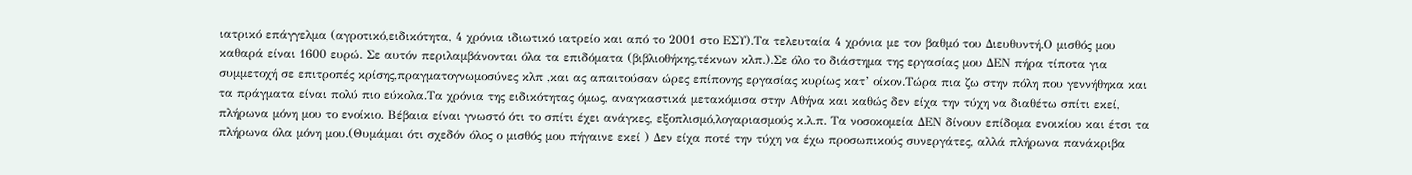ιατρικό επάγγελμα (αγροτικό,ειδικότητα, 4 χρόνια ιδιωτικό ιατρείο και από το 2001 στο ΕΣΥ).Τα τελευταία 4 χρόνια με τον βαθμό του Διευθυντή.Ο μισθός μου καθαρά είναι 1600 ευρώ. Σε αυτόν περιλαμβάνονται όλα τα επιδόματα (βιβλιοθήκης,τέκνων κλπ.).Σε όλο το διάστημα της εργασίας μου ΔΕΝ πήρα τίποτα για συμμετοχή σε επιτροπές κρίσης,πραγματογνωμοσύνες κλπ ,και ας απαιτούσαν ώρες επίπονης εργασίας κυρίως κατ’ οίκον.Τώρα πια ζω στην πόλη που γεννήθηκα και τα πράγματα είναι πολύ πιο εύκολα.Τα χρόνια της ειδικότητας όμως, αναγκαστικά μετακόμισα στην Αθήνα και καθώς δεν είχα την τύχη να διαθέτω σπίτι εκεί, πλήρωνα μόνη μου το ενοίκιο. Βέβαια είναι γνωστό ότι το σπίτι έχει ανάγκες, εξοπλισμό,λογαριασμούς κ.λ.π. Τα νοσοκομεία ΔΕΝ δίνουν επίδομα ενοικίου και έτσι τα πλήρωνα όλα μόνη μου.(Θυμάμαι ότι σχεδόν όλος ο μισθός μου πήγαινε εκεί ) Δεν είχα ποτέ την τύχη να έχω προσωπικούς συνεργάτες, αλλά πλήρωνα πανάκριβα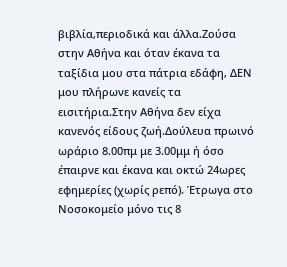βιβλία,περιοδικά και άλλα.Ζούσα στην Αθήνα και όταν έκανα τα ταξίδια μου στα πάτρια εδάφη, ΔΕΝ μου πλήρωνε κανείς τα εισιτήρια.Στην Αθήνα δεν είχα κανενός είδους ζωή.Δούλευα πρωινό ωράριο 8.00πμ με 3.00μμ ή όσο έπαιρνε και έκανα και οκτώ 24ωρες εφημερίες (χωρίς ρεπό). Έτρωγα στο Νοσοκομείο μόνο τις 8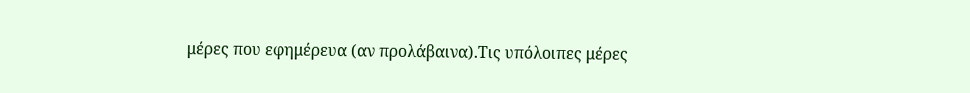μέρες που εφημέρευα (αν προλάβαινα).Τις υπόλοιπες μέρες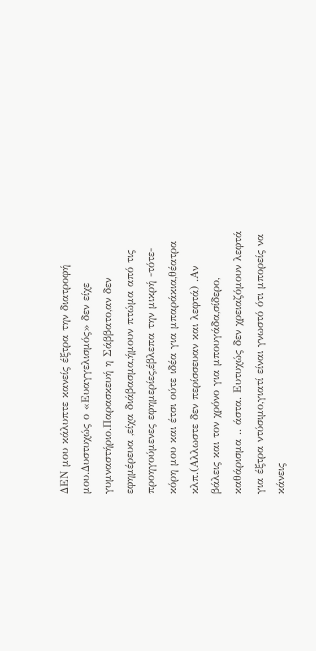ΔΕΝ μου κάλυπτε κανείς έξτρα την διατροφή μου.Δυστυχώς ο «Ευαγγελισμός» δεν είχε γυμναστήριο.Παρασκευή η Σάββατο,αν δεν εφημέρευα ,είχα διάβασμα,ήμουν πτώμα από τις προηγούμενες εφημερίες,έβλεπα την μικρή -τότε- κόρη μου και έτσι ούτε ιδέα για μπαράκια,θέατρα κλπ.(Αλλωστε δεν περίσσευαν και λεφτά) .Αν βάλεις και τον χρόνο για μπουγάδα,σίδερο, καθάρισμα .. άστα. Ευτυχώς δεν χρειαζόμουν λεφτά για έξτρα ντύσιμο,γιατί είναι γνωστό ότι μπορείς να κάνεις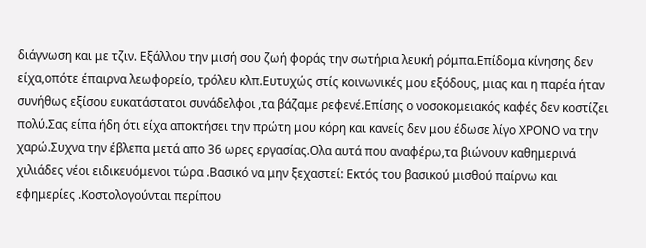διάγνωση και με τζιν. Εξάλλου την μισή σου ζωή φοράς την σωτήρια λευκή ρόμπα.Επίδομα κίνησης δεν είχα,οπότε έπαιρνα λεωφορείο, τρόλευ κλπ.Ευτυχώς στίς κοινωνικές μου εξόδους, μιας και η παρέα ήταν συνήθως εξίσου ευκατάστατοι συνάδελφοι ,τα βάζαμε ρεφενέ.Επίσης ο νοσοκομειακός καφές δεν κοστίζει πολύ.Σας είπα ήδη ότι είχα αποκτήσει την πρώτη μου κόρη και κανείς δεν μου έδωσε λίγο ΧΡΟΝΟ να την χαρώ.Συχνα την έβλεπα μετά απο 36 ωρες εργασίας.Ολα αυτά που αναφέρω,τα βιώνουν καθημερινά χιλιάδες νέοι ειδικευόμενοι τώρα .Βασικό να μην ξεχαστεί: Εκτός του βασικού μισθού παίρνω και εφημερίες .Κοστολογούνται περίπου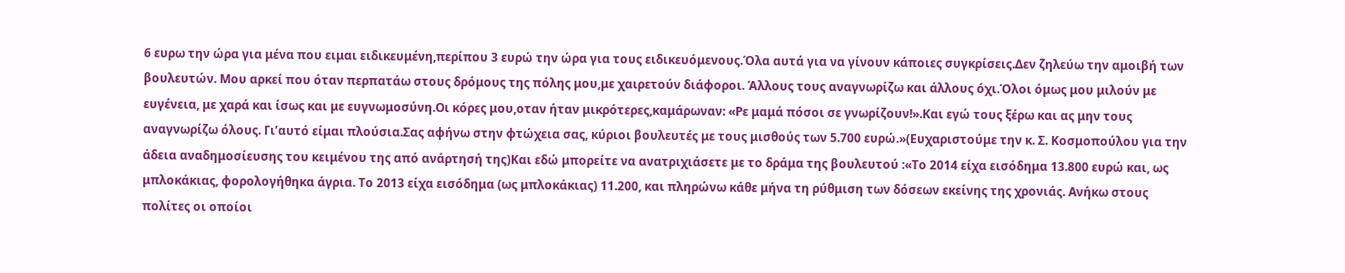6 ευρω την ώρα για μένα που ειμαι ειδικευμένη,περίπου 3 ευρώ την ώρα για τους ειδικευόμενους.Όλα αυτά για να γίνουν κάποιες συγκρίσεις.Δεν ζηλεύω την αμοιβή των βουλευτών. Μου αρκεί που όταν περπατάω στους δρόμους της πόλης μου,με χαιρετούν διάφοροι. Άλλους τους αναγνωρίζω και άλλους όχι.Όλοι όμως μου μιλούν με ευγένεια, με χαρά και ίσως και με ευγνωμοσύνη.Οι κόρες μου,οταν ήταν μικρότερες,καμάρωναν: «Ρε μαμά πόσοι σε γνωρίζουν!».Και εγώ τους ξέρω και ας μην τους αναγνωρίζω όλους. Γι’αυτό είμαι πλούσια.Σας αφήνω στην φτώχεια σας, κύριοι βουλευτές με τους μισθούς των 5.700 ευρώ.»(Ευχαριστούμε την κ. Σ. Κοσμοπούλου για την άδεια αναδημοσίευσης του κειμένου της από ανάρτησή της)Και εδώ μπορείτε να ανατριχιάσετε με το δράμα της βουλευτού :«Το 2014 είχα εισόδημα 13.800 ευρώ και, ως μπλοκάκιας, φορολογήθηκα άγρια. Το 2013 είχα εισόδημα (ως μπλοκάκιας) 11.200, και πληρώνω κάθε μήνα τη ρύθμιση των δόσεων εκείνης της χρονιάς. Ανήκω στους πολίτες οι οποίοι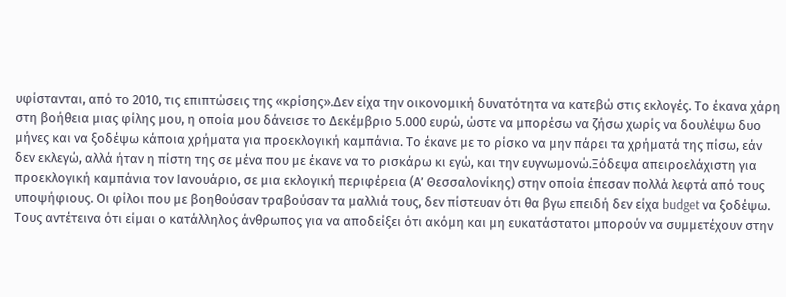υφίστανται, από το 2010, τις επιπτώσεις της «κρίσης».Δεν είχα την οικονομική δυνατότητα να κατεβώ στις εκλογές. Το έκανα χάρη στη βοήθεια μιας φίλης μου, η οποία μου δάνεισε το Δεκέμβριο 5.000 ευρώ, ώστε να μπορέσω να ζήσω χωρίς να δουλέψω δυο μήνες και να ξοδέψω κάποια χρήματα για προεκλογική καμπάνια. Το έκανε με το ρίσκο να μην πάρει τα χρήματά της πίσω, εάν δεν εκλεγώ, αλλά ήταν η πίστη της σε μένα που με έκανε να το ρισκάρω κι εγώ, και την ευγνωμονώ.Ξόδεψα απειροελάχιστη για προεκλογική καμπάνια τον Ιανουάριο, σε μια εκλογική περιφέρεια (Α’ Θεσσαλονίκης) στην οποία έπεσαν πολλά λεφτά από τους υποψήφιους. Οι φίλοι που με βοηθούσαν τραβούσαν τα μαλλιά τους, δεν πίστευαν ότι θα βγω επειδή δεν είχα budget να ξοδέψω. Τους αντέτεινα ότι είμαι ο κατάλληλος άνθρωπος για να αποδείξει ότι ακόμη και μη ευκατάστατοι μπορούν να συμμετέχουν στην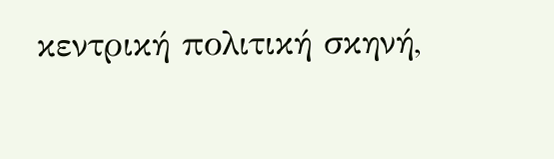κεντρική πολιτική σκηνή,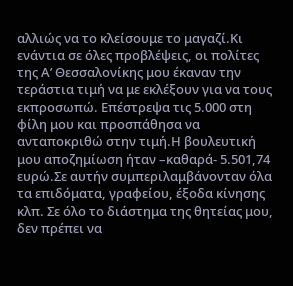αλλιώς να το κλείσουμε το μαγαζί.Κι ενάντια σε όλες προβλέψεις, οι πολίτες της Α’ Θεσσαλονίκης μου έκαναν την τεράστια τιμή να με εκλέξουν για να τους εκπροσωπώ. Επέστρεψα τις 5.000 στη φίλη μου και προσπάθησα να ανταποκριθώ στην τιμή.Η βουλευτική μου αποζημίωση ήταν –καθαρά- 5.501,74 ευρώ.Σε αυτήν συμπεριλαμβάνονταν όλα τα επιδόματα, γραφείου, έξοδα κίνησης κλπ. Σε όλο το διάστημα της θητείας μου, δεν πρέπει να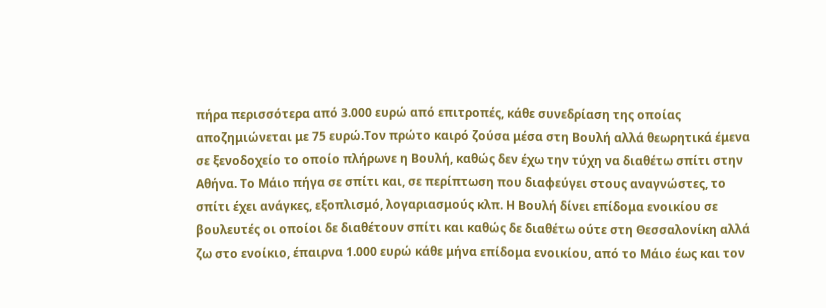πήρα περισσότερα από 3.000 ευρώ από επιτροπές, κάθε συνεδρίαση της οποίας αποζημιώνεται με 75 ευρώ.Τον πρώτο καιρό ζούσα μέσα στη Βουλή αλλά θεωρητικά έμενα σε ξενοδοχείο το οποίο πλήρωνε η Βουλή, καθώς δεν έχω την τύχη να διαθέτω σπίτι στην Αθήνα. Το Μάιο πήγα σε σπίτι και, σε περίπτωση που διαφεύγει στους αναγνώστες, το σπίτι έχει ανάγκες, εξοπλισμό, λογαριασμούς κλπ. Η Βουλή δίνει επίδομα ενοικίου σε βουλευτές οι οποίοι δε διαθέτουν σπίτι και καθώς δε διαθέτω ούτε στη Θεσσαλονίκη αλλά ζω στο ενοίκιο, έπαιρνα 1.000 ευρώ κάθε μήνα επίδομα ενοικίου, από το Μάιο έως και τον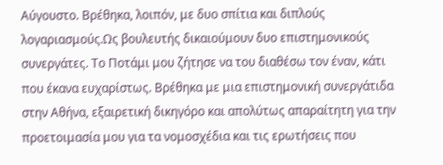Αύγουστο. Βρέθηκα, λοιπόν, με δυο σπίτια και διπλούς λογαριασμούς.Ως βουλευτής δικαιούμουν δυο επιστημονικούς συνεργάτες. Το Ποτάμι μου ζήτησε να του διαθέσω τον έναν, κάτι που έκανα ευχαρίστως. Βρέθηκα με μια επιστημονική συνεργάτιδα στην Αθήνα, εξαιρετική δικηγόρο και απολύτως απαραίτητη για την προετοιμασία μου για τα νομοσχέδια και τις ερωτήσεις που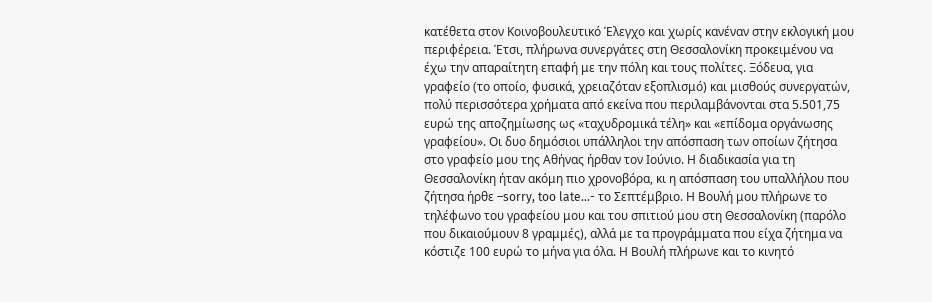κατέθετα στον Κοινοβουλευτικό Έλεγχο και χωρίς κανέναν στην εκλογική μου περιφέρεια. Έτσι, πλήρωνα συνεργάτες στη Θεσσαλονίκη προκειμένου να έχω την απαραίτητη επαφή με την πόλη και τους πολίτες. Ξόδευα, για γραφείο (το οποίο, φυσικά, χρειαζόταν εξοπλισμό) και μισθούς συνεργατών, πολύ περισσότερα χρήματα από εκείνα που περιλαμβάνονται στα 5.501,75 ευρώ της αποζημίωσης ως «ταχυδρομικά τέλη» και «επίδομα οργάνωσης γραφείου». Οι δυο δημόσιοι υπάλληλοι την απόσπαση των οποίων ζήτησα στο γραφείο μου της Αθήνας ήρθαν τον Ιούνιο. Η διαδικασία για τη Θεσσαλονίκη ήταν ακόμη πιο χρονοβόρα, κι η απόσπαση του υπαλλήλου που ζήτησα ήρθε –sorry, too late…- το Σεπτέμβριο. Η Βουλή μου πλήρωνε το τηλέφωνο του γραφείου μου και του σπιτιού μου στη Θεσσαλονίκη (παρόλο που δικαιούμουν 8 γραμμές), αλλά με τα προγράμματα που είχα ζήτημα να κόστιζε 100 ευρώ το μήνα για όλα. Η Βουλή πλήρωνε και το κινητό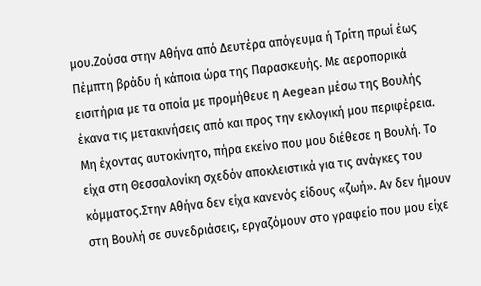μου.Ζούσα στην Αθήνα από Δευτέρα απόγευμα ή Τρίτη πρωί έως Πέμπτη βράδυ ή κάποια ώρα της Παρασκευής. Με αεροπορικά εισιτήρια με τα οποία με προμήθευε η Aegean μέσω της Βουλής έκανα τις μετακινήσεις από και προς την εκλογική μου περιφέρεια. Μη έχοντας αυτοκίνητο, πήρα εκείνο που μου διέθεσε η Βουλή. Το είχα στη Θεσσαλονίκη σχεδόν αποκλειστικά για τις ανάγκες του κόμματος.Στην Αθήνα δεν είχα κανενός είδους «ζωή». Αν δεν ήμουν στη Βουλή σε συνεδριάσεις, εργαζόμουν στο γραφείο που μου είχε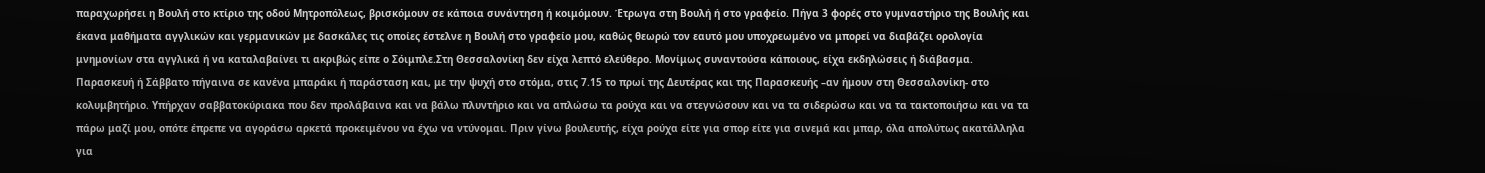παραχωρήσει η Βουλή στο κτίριο της οδού Μητροπόλεως, βρισκόμουν σε κάποια συνάντηση ή κοιμόμουν. Έτρωγα στη Βουλή ή στο γραφείο. Πήγα 3 φορές στο γυμναστήριο της Βουλής και έκανα μαθήματα αγγλικών και γερμανικών με δασκάλες τις οποίες έστελνε η Βουλή στο γραφείο μου, καθώς θεωρώ τον εαυτό μου υποχρεωμένο να μπορεί να διαβάζει ορολογία μνημονίων στα αγγλικά ή να καταλαβαίνει τι ακριβώς είπε ο Σόιμπλε.Στη Θεσσαλονίκη δεν είχα λεπτό ελεύθερο. Μονίμως συναντούσα κάποιους, είχα εκδηλώσεις ή διάβασμα. Παρασκευή ή Σάββατο πήγαινα σε κανένα μπαράκι ή παράσταση και, με την ψυχή στο στόμα, στις 7.15 το πρωί της Δευτέρας και της Παρασκευής –αν ήμουν στη Θεσσαλονίκη- στο κολυμβητήριο. Υπήρχαν σαββατοκύριακα που δεν προλάβαινα και να βάλω πλυντήριο και να απλώσω τα ρούχα και να στεγνώσουν και να τα σιδερώσω και να τα τακτοποιήσω και να τα πάρω μαζί μου, οπότε έπρεπε να αγοράσω αρκετά προκειμένου να έχω να ντύνομαι. Πριν γίνω βουλευτής, είχα ρούχα είτε για σπορ είτε για σινεμά και μπαρ, όλα απολύτως ακατάλληλα για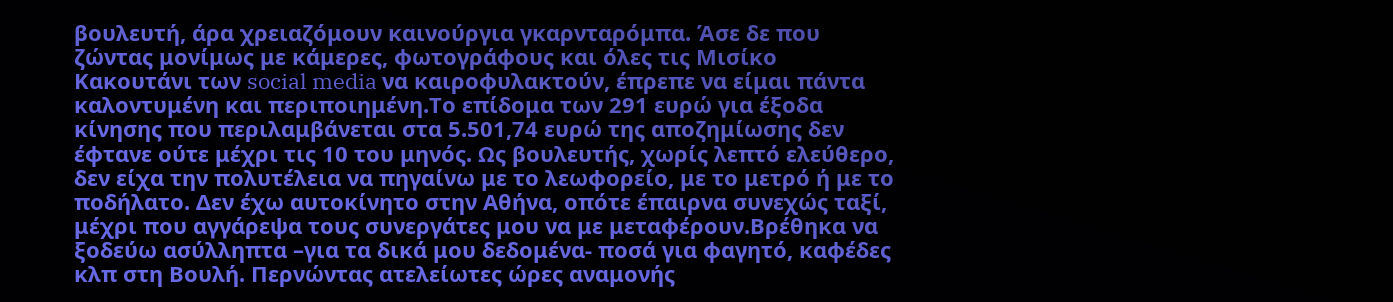βουλευτή, άρα χρειαζόμουν καινούργια γκαρνταρόμπα. Άσε δε που ζώντας μονίμως με κάμερες, φωτογράφους και όλες τις Μισίκο Κακουτάνι των social media να καιροφυλακτούν, έπρεπε να είμαι πάντα καλοντυμένη και περιποιημένη.Το επίδομα των 291 ευρώ για έξοδα κίνησης που περιλαμβάνεται στα 5.501,74 ευρώ της αποζημίωσης δεν έφτανε ούτε μέχρι τις 10 του μηνός. Ως βουλευτής, χωρίς λεπτό ελεύθερο, δεν είχα την πολυτέλεια να πηγαίνω με το λεωφορείο, με το μετρό ή με το ποδήλατο. Δεν έχω αυτοκίνητο στην Αθήνα, οπότε έπαιρνα συνεχώς ταξί, μέχρι που αγγάρεψα τους συνεργάτες μου να με μεταφέρουν.Βρέθηκα να ξοδεύω ασύλληπτα –για τα δικά μου δεδομένα- ποσά για φαγητό, καφέδες κλπ στη Βουλή. Περνώντας ατελείωτες ώρες αναμονής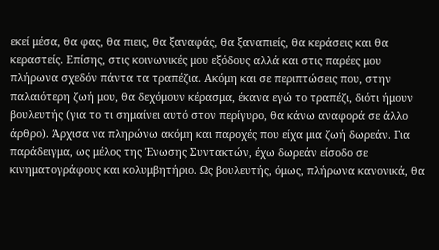εκεί μέσα, θα φας, θα πιεις, θα ξαναφάς, θα ξαναπιείς, θα κεράσεις και θα κεραστείς. Επίσης, στις κοινωνικές μου εξόδους αλλά και στις παρέες μου πλήρωνα σχεδόν πάντα τα τραπέζια. Ακόμη και σε περιπτώσεις που, στην παλαιότερη ζωή μου, θα δεχόμουν κέρασμα, έκανα εγώ το τραπέζι, διότι ήμουν βουλευτής (για το τι σημαίνει αυτό στον περίγυρο, θα κάνω αναφορά σε άλλο άρθρο). Άρχισα να πληρώνω ακόμη και παροχές που είχα μια ζωή δωρεάν. Για παράδειγμα, ως μέλος της Ένωσης Συντακτών, έχω δωρεάν είσοδο σε κινηματογράφους και κολυμβητήριο. Ως βουλευτής, όμως, πλήρωνα κανονικά, θα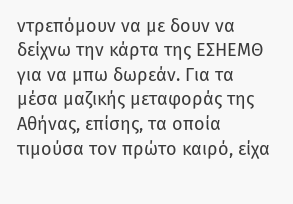ντρεπόμουν να με δουν να δείχνω την κάρτα της ΕΣΗΕΜΘ για να μπω δωρεάν. Για τα μέσα μαζικής μεταφοράς της Αθήνας, επίσης, τα οποία τιμούσα τον πρώτο καιρό, είχα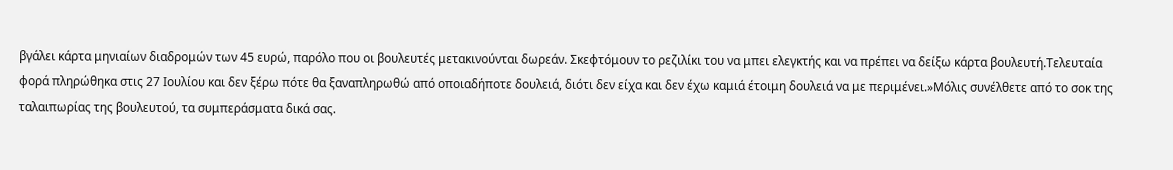βγάλει κάρτα μηνιαίων διαδρομών των 45 ευρώ, παρόλο που οι βουλευτές μετακινούνται δωρεάν. Σκεφτόμουν το ρεζιλίκι του να μπει ελεγκτής και να πρέπει να δείξω κάρτα βουλευτή.Τελευταία φορά πληρώθηκα στις 27 Ιουλίου και δεν ξέρω πότε θα ξαναπληρωθώ από οποιαδήποτε δουλειά, διότι δεν είχα και δεν έχω καμιά έτοιμη δουλειά να με περιμένει.»Μόλις συνέλθετε από το σοκ της ταλαιπωρίας της βουλευτού, τα συμπεράσματα δικά σας.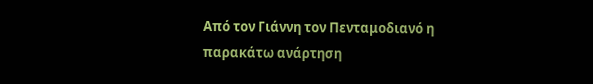Από τον Γιάννη τον Πενταμοδιανό η παρακάτω ανάρτηση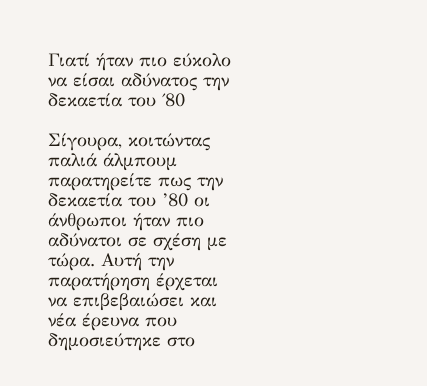Γιατί ήταν πιο εύκολο να είσαι αδύνατος την δεκαετία του ΄80

Σίγουρα, κοιτώντας παλιά άλμπουμ παρατηρείτε πως την δεκαετία του ’80 οι άνθρωποι ήταν πιο αδύνατοι σε σχέση με τώρα. Αυτή την παρατήρηση έρχεται να επιβεβαιώσει και νέα έρευνα που δημοσιεύτηκε στο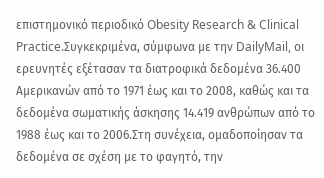επιστημονικό περιοδικό Obesity Research & Clinical Practice.Συγκεκριμένα, σύμφωνα με την DailyMail, οι ερευνητές εξέτασαν τα διατροφικά δεδομένα 36.400 Αμερικανών από το 1971 έως και το 2008, καθώς και τα δεδομένα σωματικής άσκησης 14.419 ανθρώπων από το 1988 έως και το 2006.Στη συνέχεια, ομαδοποίησαν τα δεδομένα σε σχέση με το φαγητό, την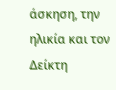άσκηση, την ηλικία και τον Δείκτη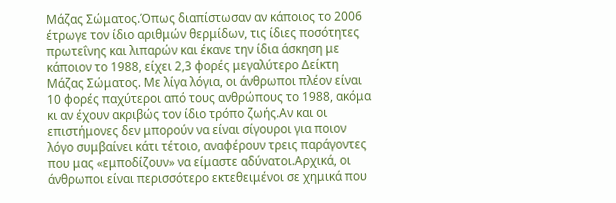Μάζας Σώματος.Όπως διαπίστωσαν αν κάποιος το 2006 έτρωγε τον ίδιο αριθμών θερμίδων, τις ίδιες ποσότητες πρωτεΐνης και λιπαρών και έκανε την ίδια άσκηση με κάποιον το 1988, είχει 2,3 φορές μεγαλύτερο Δείκτη Μάζας Σώματος. Με λίγα λόγια, οι άνθρωποι πλέον είναι 10 φορές παχύτεροι από τους ανθρώπους το 1988, ακόμα κι αν έχουν ακριβώς τον ίδιο τρόπο ζωής.Αν και οι επιστήμονες δεν μπορούν να είναι σίγουροι για ποιον λόγο συμβαίνει κάτι τέτοιο, αναφέρουν τρεις παράγοντες που μας «εμποδίζουν» να είμαστε αδύνατοι.Αρχικά, οι άνθρωποι είναι περισσότερο εκτεθειμένοι σε χημικά που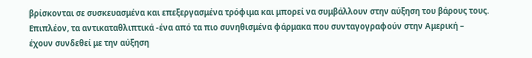βρίσκονται σε συσκευασμένα και επεξεργασμένα τρόφιμα και μπορεί να συμβάλλουν στην αύξηση του βάρους τους. Επιπλέον, τα αντικαταθλιπτικά -ένα από τα πιο συνηθισμένα φάρμακα που συνταγογραφούν στην Αμερική – έχουν συνδεθεί με την αύξηση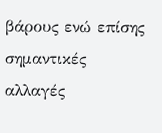βάρους ενώ επίσης σημαντικές αλλαγές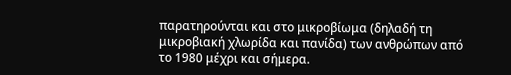παρατηρούνται και στο μικροβίωμα (δηλαδή τη μικροβιακή χλωρίδα και πανίδα) των ανθρώπων από το 1980 μέχρι και σήμερα.